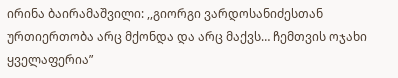ირინა ბაირამაშვილი: ,,გიორგი ვარდოსანიძესთან ურთიერთობა არც მქონდა და არც მაქვს… ჩემთვის ოჯახი ყველაფერია”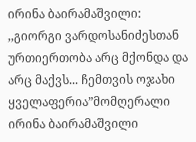ირინა ბაირამაშვილი: ,,გიორგი ვარდოსანიძესთან ურთიერთობა არც მქონდა და არც მაქვს... ჩემთვის ოჯახი ყველაფერია”მომღერალი ირინა ბაირამაშვილი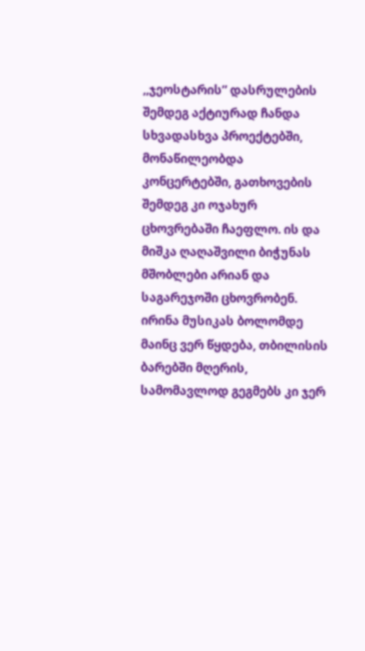,,ჯეოსტარის” დასრულების შემდეგ აქტიურად ჩანდა სხვადასხვა პროექტებში, მონაწილეობდა კონცერტებში, გათხოვების შემდეგ კი ოჯახურ ცხოვრებაში ჩაეფლო. ის და მიშკა ღაღაშვილი ბიჭუნას მშობლები არიან და საგარეჯოში ცხოვრობენ. ირინა მუსიკას ბოლომდე მაინც ვერ წყდება, თბილისის ბარებში მღერის, სამომავლოდ გეგმებს კი ჯერ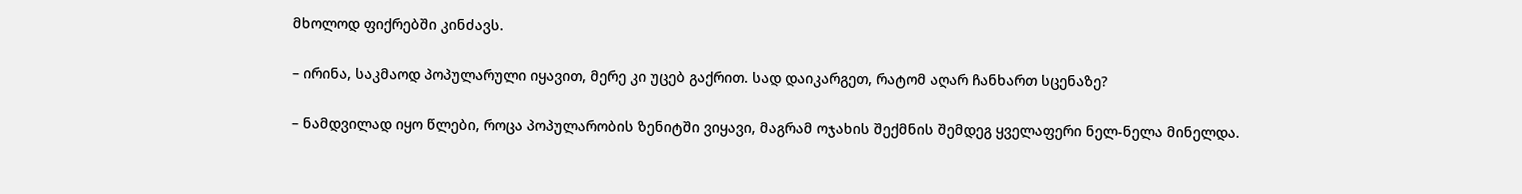მხოლოდ ფიქრებში კინძავს.

– ირინა, საკმაოდ პოპულარული იყავით, მერე კი უცებ გაქრით. სად დაიკარგეთ, რატომ აღარ ჩანხართ სცენაზე?

– ნამდვილად იყო წლები, როცა პოპულარობის ზენიტში ვიყავი, მაგრამ ოჯახის შექმნის შემდეგ ყველაფერი ნელ-ნელა მინელდა.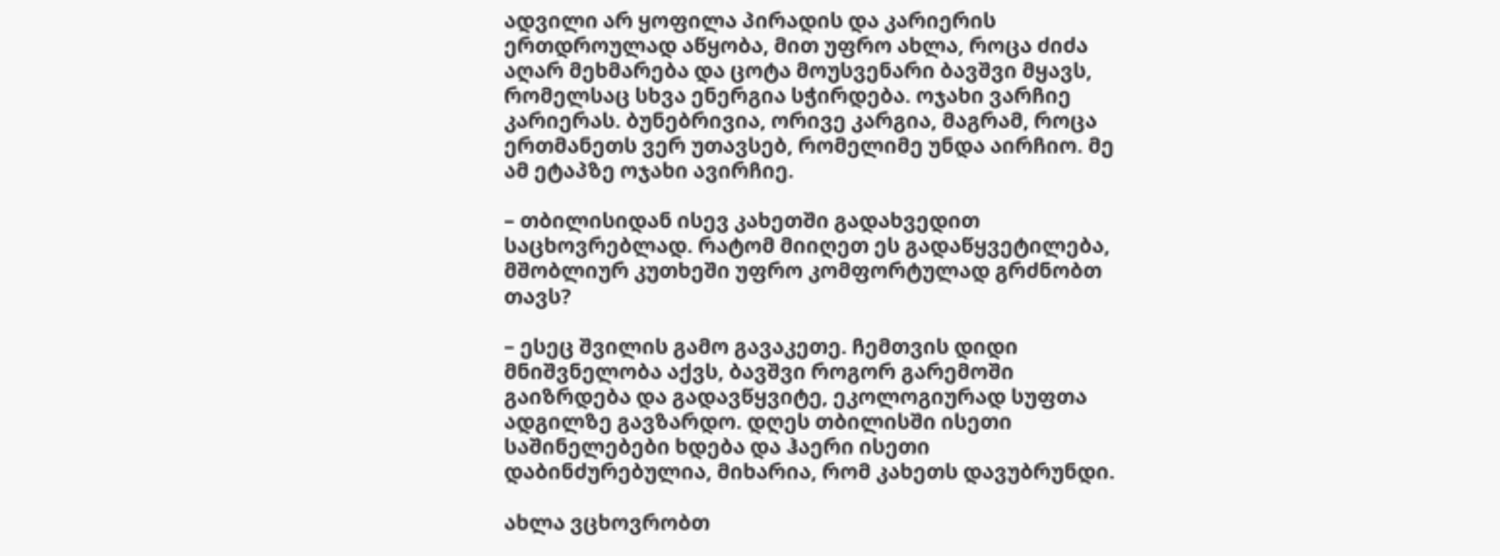ადვილი არ ყოფილა პირადის და კარიერის ერთდროულად აწყობა, მით უფრო ახლა, როცა ძიძა აღარ მეხმარება და ცოტა მოუსვენარი ბავშვი მყავს, რომელსაც სხვა ენერგია სჭირდება. ოჯახი ვარჩიე კარიერას. ბუნებრივია, ორივე კარგია, მაგრამ, როცა ერთმანეთს ვერ უთავსებ, რომელიმე უნდა აირჩიო. მე ამ ეტაპზე ოჯახი ავირჩიე.

– თბილისიდან ისევ კახეთში გადახვედით საცხოვრებლად. რატომ მიიღეთ ეს გადაწყვეტილება, მშობლიურ კუთხეში უფრო კომფორტულად გრძნობთ თავს?

– ესეც შვილის გამო გავაკეთე. ჩემთვის დიდი მნიშვნელობა აქვს, ბავშვი როგორ გარემოში გაიზრდება და გადავწყვიტე, ეკოლოგიურად სუფთა ადგილზე გავზარდო. დღეს თბილისში ისეთი საშინელებები ხდება და ჰაერი ისეთი დაბინძურებულია, მიხარია, რომ კახეთს დავუბრუნდი.

ახლა ვცხოვრობთ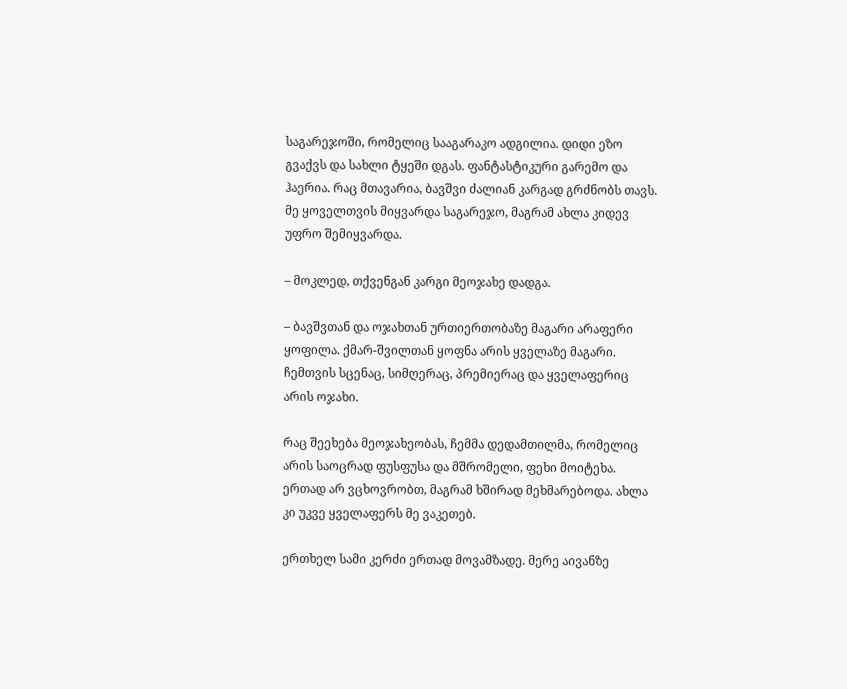საგარეჯოში, რომელიც სააგარაკო ადგილია. დიდი ეზო გვაქვს და სახლი ტყეში დგას. ფანტასტიკური გარემო და ჰაერია. რაც მთავარია, ბავშვი ძალიან კარგად გრძნობს თავს. მე ყოველთვის მიყვარდა საგარეჯო, მაგრამ ახლა კიდევ უფრო შემიყვარდა.

– მოკლედ, თქვენგან კარგი მეოჯახე დადგა.

– ბავშვთან და ოჯახთან ურთიერთობაზე მაგარი არაფერი ყოფილა. ქმარ-შვილთან ყოფნა არის ყველაზე მაგარი. ჩემთვის სცენაც, სიმღერაც, პრემიერაც და ყველაფერიც არის ოჯახი.

რაც შეეხება მეოჯახეობას, ჩემმა დედამთილმა, რომელიც არის საოცრად ფუსფუსა და მშრომელი, ფეხი მოიტეხა. ერთად არ ვცხოვრობთ, მაგრამ ხშირად მეხმარებოდა. ახლა კი უკვე ყველაფერს მე ვაკეთებ.

ერთხელ სამი კერძი ერთად მოვამზადე. მერე აივანზე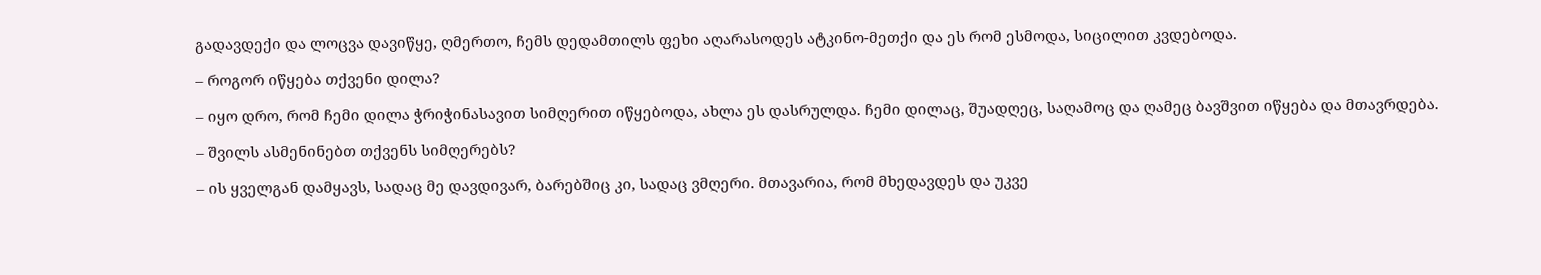გადავდექი და ლოცვა დავიწყე, ღმერთო, ჩემს დედამთილს ფეხი აღარასოდეს ატკინო-მეთქი და ეს რომ ესმოდა, სიცილით კვდებოდა.

– როგორ იწყება თქვენი დილა?

– იყო დრო, რომ ჩემი დილა ჭრიჭინასავით სიმღერით იწყებოდა, ახლა ეს დასრულდა. ჩემი დილაც, შუადღეც, საღამოც და ღამეც ბავშვით იწყება და მთავრდება.

– შვილს ასმენინებთ თქვენს სიმღერებს?

– ის ყველგან დამყავს, სადაც მე დავდივარ, ბარებშიც კი, სადაც ვმღერი. მთავარია, რომ მხედავდეს და უკვე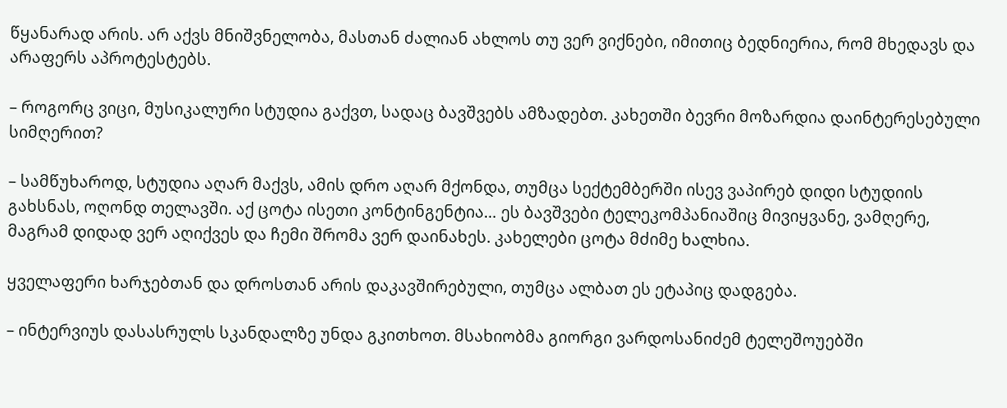წყანარად არის. არ აქვს მნიშვნელობა, მასთან ძალიან ახლოს თუ ვერ ვიქნები, იმითიც ბედნიერია, რომ მხედავს და არაფერს აპროტესტებს.

– როგორც ვიცი, მუსიკალური სტუდია გაქვთ, სადაც ბავშვებს ამზადებთ. კახეთში ბევრი მოზარდია დაინტერესებული სიმღერით?

– სამწუხაროდ, სტუდია აღარ მაქვს, ამის დრო აღარ მქონდა, თუმცა სექტემბერში ისევ ვაპირებ დიდი სტუდიის გახსნას, ოღონდ თელავში. აქ ცოტა ისეთი კონტინგენტია… ეს ბავშვები ტელეკომპანიაშიც მივიყვანე, ვამღერე, მაგრამ დიდად ვერ აღიქვეს და ჩემი შრომა ვერ დაინახეს. კახელები ცოტა მძიმე ხალხია.

ყველაფერი ხარჯებთან და დროსთან არის დაკავშირებული, თუმცა ალბათ ეს ეტაპიც დადგება.

– ინტერვიუს დასასრულს სკანდალზე უნდა გკითხოთ. მსახიობმა გიორგი ვარდოსანიძემ ტელეშოუებში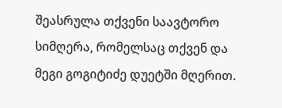შეასრულა თქვენი საავტორო სიმღერა, რომელსაც თქვენ და მეგი გოგიტიძე დუეტში მღერით.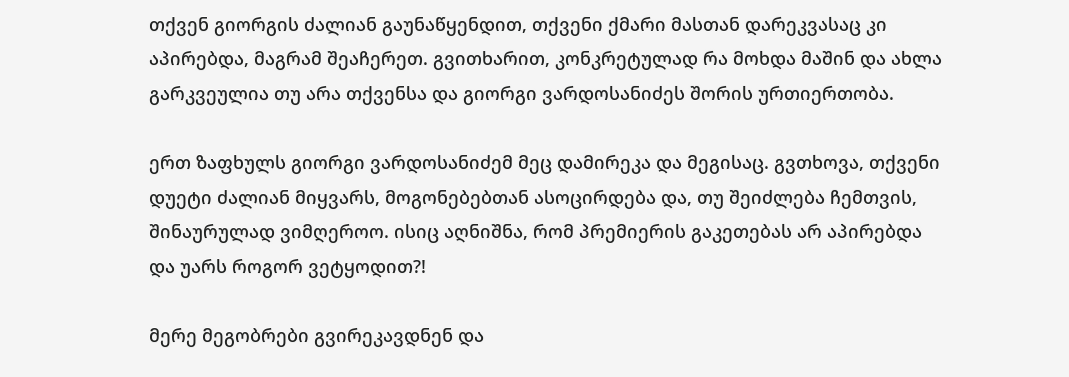თქვენ გიორგის ძალიან გაუნაწყენდით, თქვენი ქმარი მასთან დარეკვასაც კი აპირებდა, მაგრამ შეაჩერეთ. გვითხარით, კონკრეტულად რა მოხდა მაშინ და ახლა გარკვეულია თუ არა თქვენსა და გიორგი ვარდოსანიძეს შორის ურთიერთობა.

ერთ ზაფხულს გიორგი ვარდოსანიძემ მეც დამირეკა და მეგისაც. გვთხოვა, თქვენი დუეტი ძალიან მიყვარს, მოგონებებთან ასოცირდება და, თუ შეიძლება ჩემთვის, შინაურულად ვიმღეროო. ისიც აღნიშნა, რომ პრემიერის გაკეთებას არ აპირებდა და უარს როგორ ვეტყოდით?!

მერე მეგობრები გვირეკავდნენ და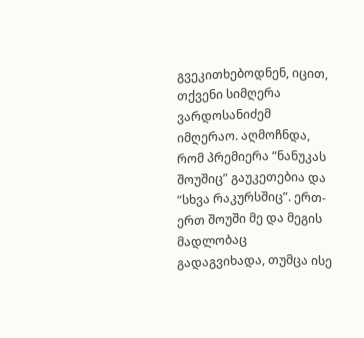გვეკითხებოდნენ, იცით, თქვენი სიმღერა ვარდოსანიძემ იმღერაო. აღმოჩნდა, რომ პრემიერა “ნანუკას შოუშიც” გაუკეთებია და “სხვა რაკურსშიც”. ერთ-ერთ შოუში მე და მეგის მადლობაც გადაგვიხადა, თუმცა ისე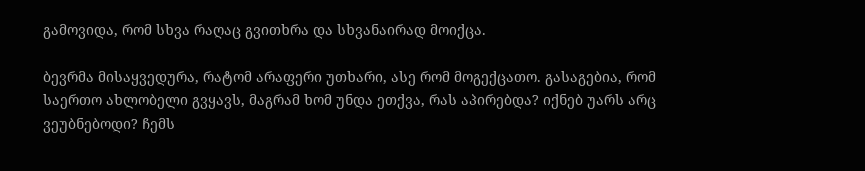გამოვიდა, რომ სხვა რაღაც გვითხრა და სხვანაირად მოიქცა.

ბევრმა მისაყვედურა, რატომ არაფერი უთხარი, ასე რომ მოგექცათო. გასაგებია, რომ საერთო ახლობელი გვყავს, მაგრამ ხომ უნდა ეთქვა, რას აპირებდა? იქნებ უარს არც ვეუბნებოდი? ჩემს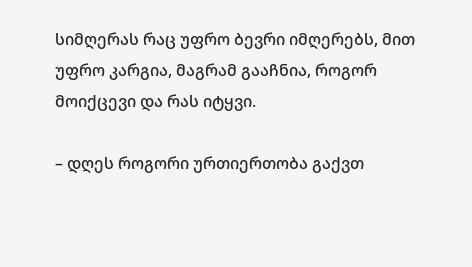სიმღერას რაც უფრო ბევრი იმღერებს, მით უფრო კარგია, მაგრამ გააჩნია, როგორ მოიქცევი და რას იტყვი.

– დღეს როგორი ურთიერთობა გაქვთ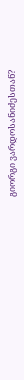გიორგი ვარდოსანიძესთან?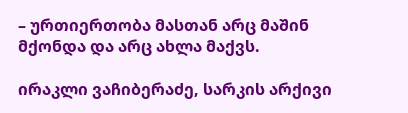– ურთიერთობა მასთან არც მაშინ მქონდა და არც ახლა მაქვს.

ირაკლი ვაჩიბერაძე, სარკის არქივი